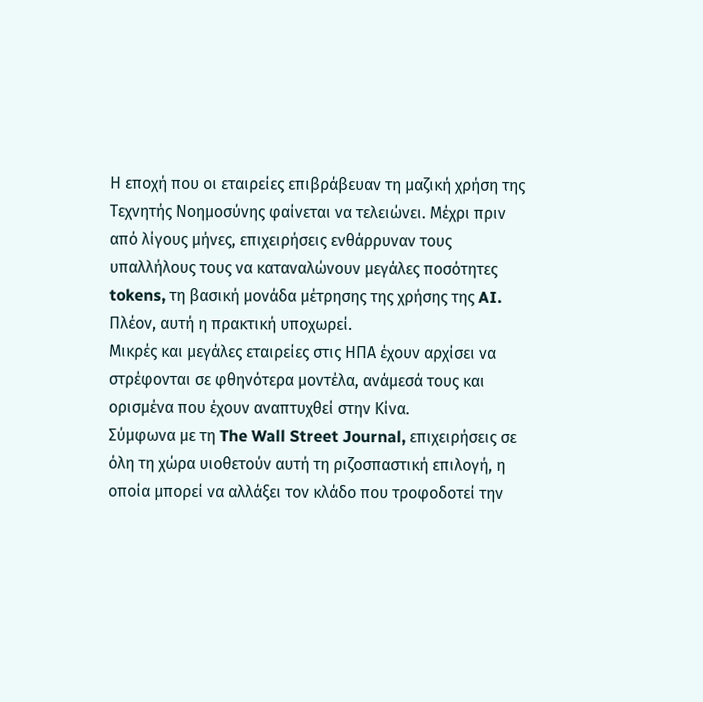Η εποχή που οι εταιρείες επιβράβευαν τη μαζική χρήση της Τεχνητής Νοημοσύνης φαίνεται να τελειώνει. Μέχρι πριν από λίγους μήνες, επιχειρήσεις ενθάρρυναν τους υπαλλήλους τους να καταναλώνουν μεγάλες ποσότητες tokens, τη βασική μονάδα μέτρησης της χρήσης της AI. Πλέον, αυτή η πρακτική υποχωρεί.
Μικρές και μεγάλες εταιρείες στις ΗΠΑ έχουν αρχίσει να στρέφονται σε φθηνότερα μοντέλα, ανάμεσά τους και ορισμένα που έχουν αναπτυχθεί στην Κίνα.
Σύμφωνα με τη The Wall Street Journal, επιχειρήσεις σε όλη τη χώρα υιοθετούν αυτή τη ριζοσπαστική επιλογή, η οποία μπορεί να αλλάξει τον κλάδο που τροφοδοτεί την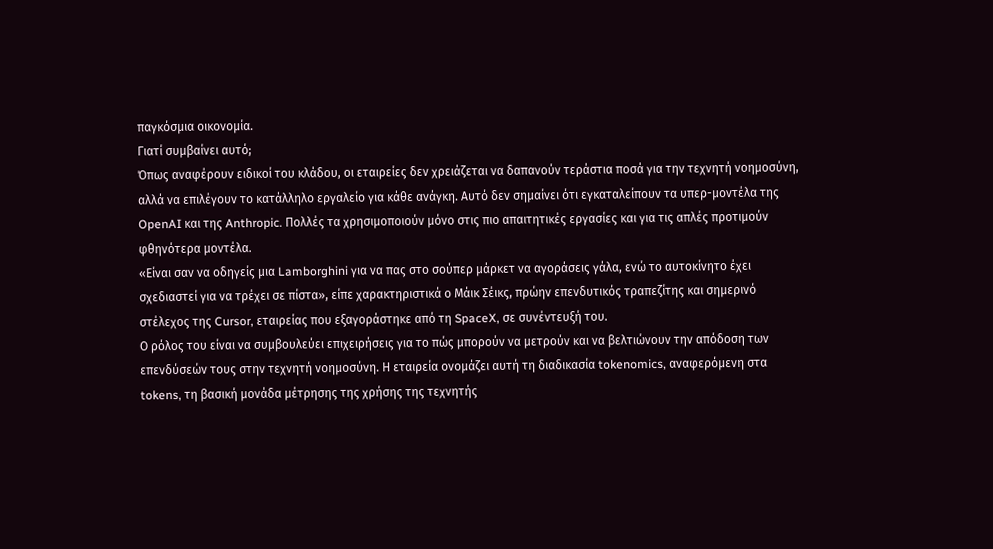παγκόσμια οικονομία.
Γιατί συμβαίνει αυτό;
Όπως αναφέρουν ειδικοί του κλάδου, οι εταιρείες δεν χρειάζεται να δαπανούν τεράστια ποσά για την τεχνητή νοημοσύνη, αλλά να επιλέγουν το κατάλληλο εργαλείο για κάθε ανάγκη. Αυτό δεν σημαίνει ότι εγκαταλείπουν τα υπερ-μοντέλα της OpenAI και της Anthropic. Πολλές τα χρησιμοποιούν μόνο στις πιο απαιτητικές εργασίες και για τις απλές προτιμούν φθηνότερα μοντέλα.
«Είναι σαν να οδηγείς μια Lamborghini για να πας στο σούπερ μάρκετ να αγοράσεις γάλα, ενώ το αυτοκίνητο έχει σχεδιαστεί για να τρέχει σε πίστα», είπε χαρακτηριστικά ο Μάικ Σέικς, πρώην επενδυτικός τραπεζίτης και σημερινό στέλεχος της Cursor, εταιρείας που εξαγοράστηκε από τη SpaceX, σε συνέντευξή του.
Ο ρόλος του είναι να συμβουλεύει επιχειρήσεις για το πώς μπορούν να μετρούν και να βελτιώνουν την απόδοση των επενδύσεών τους στην τεχνητή νοημοσύνη. Η εταιρεία ονομάζει αυτή τη διαδικασία tokenomics, αναφερόμενη στα tokens, τη βασική μονάδα μέτρησης της χρήσης της τεχνητής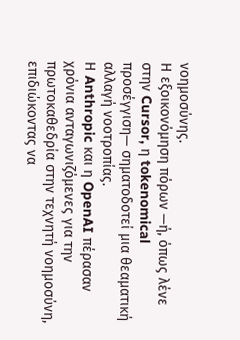νοημοσύνης.
Η εξοικονόμηση πόρων —ή, όπως λένε στην Cursor, η tokenomical προσέγγιση— σηματοδοτεί μια θεαματική αλλαγή νοοτροπίας.
Η Anthropic και η OpenAI πέρασαν χρόνια ανταγωνιζόμενες για την πρωτοκαθεδρία στην τεχνητή νοημοσύνη, επιδιώκοντας να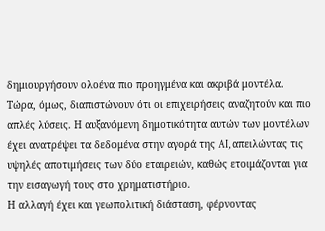δημιουργήσουν ολοένα πιο προηγμένα και ακριβά μοντέλα.
Τώρα, όμως, διαπιστώνουν ότι οι επιχειρήσεις αναζητούν και πιο απλές λύσεις. Η αυξανόμενη δημοτικότητα αυτών των μοντέλων έχει ανατρέψει τα δεδομένα στην αγορά της AI, απειλώντας τις υψηλές αποτιμήσεις των δύο εταιρειών, καθώς ετοιμάζονται για την εισαγωγή τους στο χρηματιστήριο.
Η αλλαγή έχει και γεωπολιτική διάσταση, φέρνοντας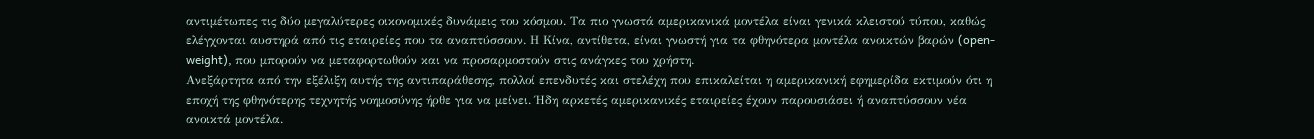αντιμέτωπες τις δύο μεγαλύτερες οικονομικές δυνάμεις του κόσμου. Τα πιο γνωστά αμερικανικά μοντέλα είναι γενικά κλειστού τύπου, καθώς ελέγχονται αυστηρά από τις εταιρείες που τα αναπτύσσουν. Η Κίνα, αντίθετα, είναι γνωστή για τα φθηνότερα μοντέλα ανοικτών βαρών (open-weight), που μπορούν να μεταφορτωθούν και να προσαρμοστούν στις ανάγκες του χρήστη.
Ανεξάρτητα από την εξέλιξη αυτής της αντιπαράθεσης, πολλοί επενδυτές και στελέχη που επικαλείται η αμερικανική εφημερίδα εκτιμούν ότι η εποχή της φθηνότερης τεχνητής νοημοσύνης ήρθε για να μείνει. Ήδη αρκετές αμερικανικές εταιρείες έχουν παρουσιάσει ή αναπτύσσουν νέα ανοικτά μοντέλα.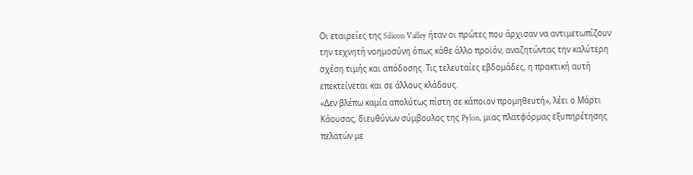Οι εταιρείες της Silicon Valley ήταν οι πρώτες που άρχισαν να αντιμετωπίζουν την τεχνητή νοημοσύνη όπως κάθε άλλο προϊόν, αναζητώντας την καλύτερη σχέση τιμής και απόδοσης. Τις τελευταίες εβδομάδες, η πρακτική αυτή επεκτείνεται και σε άλλους κλάδους.
«Δεν βλέπω καμία απολύτως πίστη σε κάποιον προμηθευτή», λέει ο Μάρτι Κάουσας, διευθύνων σύμβουλος της Pylon, μιας πλατφόρμας εξυπηρέτησης πελατών με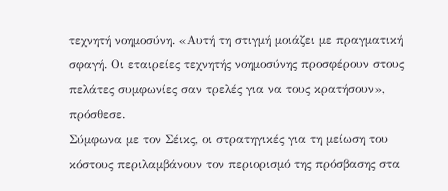τεχνητή νοημοσύνη. «Αυτή τη στιγμή μοιάζει με πραγματική σφαγή. Οι εταιρείες τεχνητής νοημοσύνης προσφέρουν στους πελάτες συμφωνίες σαν τρελές για να τους κρατήσουν», πρόσθεσε.
Σύμφωνα με τον Σέικς, οι στρατηγικές για τη μείωση του κόστους περιλαμβάνουν τον περιορισμό της πρόσβασης στα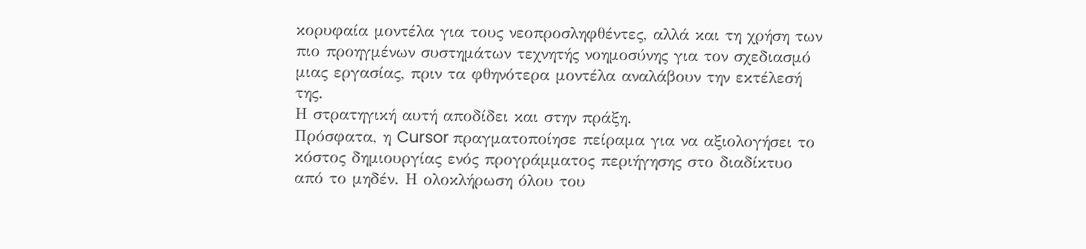κορυφαία μοντέλα για τους νεοπροσληφθέντες, αλλά και τη χρήση των πιο προηγμένων συστημάτων τεχνητής νοημοσύνης για τον σχεδιασμό μιας εργασίας, πριν τα φθηνότερα μοντέλα αναλάβουν την εκτέλεσή της.
Η στρατηγική αυτή αποδίδει και στην πράξη.
Πρόσφατα, η Cursor πραγματοποίησε πείραμα για να αξιολογήσει το κόστος δημιουργίας ενός προγράμματος περιήγησης στο διαδίκτυο από το μηδέν. Η ολοκλήρωση όλου του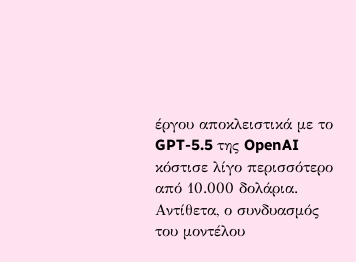έργου αποκλειστικά με το GPT-5.5 της OpenAI κόστισε λίγο περισσότερο από 10.000 δολάρια. Αντίθετα, ο συνδυασμός του μοντέλου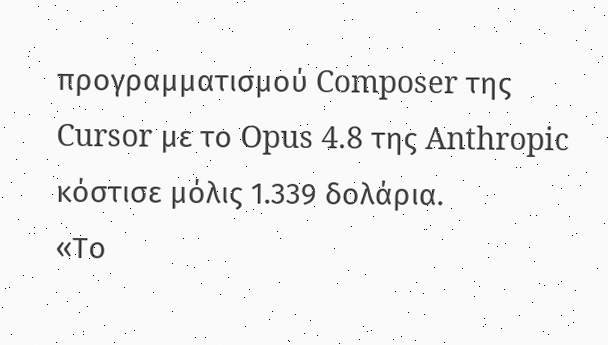προγραμματισμού Composer της Cursor με το Opus 4.8 της Anthropic κόστισε μόλις 1.339 δολάρια.
«Το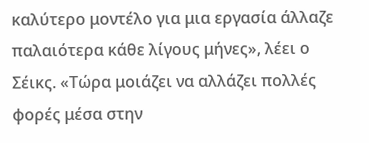καλύτερο μοντέλο για μια εργασία άλλαζε παλαιότερα κάθε λίγους μήνες», λέει ο Σέικς. «Τώρα μοιάζει να αλλάζει πολλές φορές μέσα στην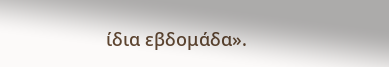ίδια εβδομάδα».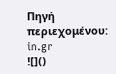Πηγή περιεχομένου: in.gr
![]()